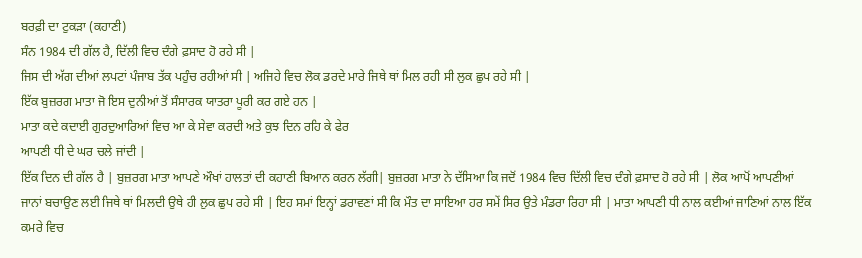ਬਰਫ਼ੀ ਦਾ ਟੁਕੜਾ (ਕਹਾਣੀ)
ਸੰਨ 1984 ਦੀ ਗੱਲ ਹੈ, ਦਿੱਲੀ ਵਿਚ ਦੰਗੇ ਫ਼ਸਾਦ ਹੋ ਰਹੇ ਸੀ |
ਜਿਸ ਦੀ ਅੱਗ ਦੀਆਂ ਲਪਟਾਂ ਪੰਜਾਬ ਤੱਕ ਪਹੁੰਚ ਰਹੀਆਂ ਸੀ | ਅਜਿਹੇ ਵਿਚ ਲੋਕ ਡਰਦੇ ਮਾਰੇ ਜਿਥੇ ਥਾਂ ਮਿਲ ਰਹੀ ਸੀ ਲੁਕ ਛੁਪ ਰਹੇ ਸੀ |
ਇੱਕ ਬੁਜ਼ਰਗ ਮਾਤਾ ਜੋ ਇਸ ਦੁਨੀਆਂ ਤੋਂ ਸੰਸਾਰਕ ਯਾਤਰਾ ਪੂਰੀ ਕਰ ਗਏ ਹਨ |
ਮਾਤਾ ਕਦੇ ਕਦਾਈ ਗੁਰਦੁਆਰਿਆਂ ਵਿਚ ਆ ਕੇ ਸੇਵਾ ਕਰਦੀ ਅਤੇ ਕੁਝ ਦਿਨ ਰਹਿ ਕੇ ਫੇਰ
ਆਪਣੀ ਧੀ ਦੇ ਘਰ ਚਲੇ ਜਾਂਦੀ |
ਇੱਕ ਦਿਨ ਦੀ ਗੱਲ ਹੈ | ਬੁਜ਼ਰਗ ਮਾਤਾ ਆਪਣੇ ਔਖਾਂ ਹਾਲਤਾਂ ਦੀ ਕਹਾਣੀ ਬਿਆਨ ਕਰਨ ਲੱਗੀ| ਬੁਜ਼ਰਗ ਮਾਤਾ ਨੇ ਦੱਸਿਆ ਕਿ ਜਦੋਂ 1984 ਵਿਚ ਦਿੱਲੀ ਵਿਚ ਦੰਗੇ ਫ਼ਸਾਦ ਹੋ ਰਹੇ ਸੀ | ਲੋਕ ਆਪੋਂ ਆਪਣੀਆਂ ਜਾਨਾਂ ਬਚਾਉਣ ਲਈ ਜਿਥੇ ਥਾਂ ਮਿਲਦੀ ਉਥੇ ਹੀ ਲੁਕ ਛੁਪ ਰਹੇ ਸੀ | ਇਹ ਸਮਾਂ ਇਨ੍ਹਾਂ ਡਰਾਵਣਾਂ ਸੀ ਕਿ ਮੌਤ ਦਾ ਸਾਇਆ ਹਰ ਸਮੇਂ ਸਿਰ ਉਤੇ ਮੰਡਰਾ ਰਿਹਾ ਸੀ | ਮਾਤਾ ਆਪਣੀ ਧੀ ਨਾਲ ਕਈਆਂ ਜਾਣਿਆਂ ਨਾਲ ਇੱਕ ਕਮਰੇ ਵਿਚ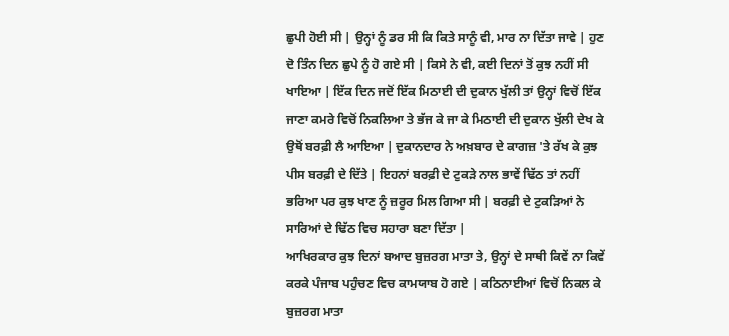ਛੁਪੀ ਹੋਈ ਸੀ | ਉਨ੍ਹਾਂ ਨੂੰ ਡਰ ਸੀ ਕਿ ਕਿਤੇ ਸਾਨੂੰ ਵੀ, ਮਾਰ ਨਾ ਦਿੱਤਾ ਜਾਵੇ | ਹੁਣ ਦੋ ਤਿੰਨ ਦਿਨ ਛੁਪੇ ਨੂੰ ਹੋ ਗਏ ਸੀ | ਕਿਸੇ ਨੇ ਵੀ, ਕਈ ਦਿਨਾਂ ਤੋਂ ਕੁਝ ਨਹੀਂ ਸੀ ਖਾਇਆ | ਇੱਕ ਦਿਨ ਜਦੋਂ ਇੱਕ ਮਿਠਾਈ ਦੀ ਦੁਕਾਨ ਖੁੱਲੀ ਤਾਂ ਉਨ੍ਹਾਂ ਵਿਚੋਂ ਇੱਕ ਜਾਣਾ ਕਮਰੇ ਵਿਚੋਂ ਨਿਕਲਿਆ ਤੇ ਭੱਜ ਕੇ ਜਾ ਕੇ ਮਿਠਾਈ ਦੀ ਦੁਕਾਨ ਖੁੱਲੀ ਦੇਖ ਕੇ ਉਥੋਂ ਬਰਫ਼ੀ ਲੈ ਆਇਆ | ਦੁਕਾਨਦਾਰ ਨੇ ਅਖ਼ਬਾਰ ਦੇ ਕਾਗਜ਼ 'ਤੇ ਰੱਖ ਕੇ ਕੁਝ ਪੀਸ ਬਰਫ਼ੀ ਦੇ ਦਿੱਤੇ | ਇਹਨਾਂ ਬਰਫ਼ੀ ਦੇ ਟੁਕੜੇ ਨਾਲ ਭਾਵੇਂ ਢਿੱਠ ਤਾਂ ਨਹੀਂ ਭਰਿਆ ਪਰ ਕੁਝ ਖਾਣ ਨੂੰ ਜ਼ਰੂਰ ਮਿਲ ਗਿਆ ਸੀ | ਬਰਫ਼ੀ ਦੇ ਟੁਕੜਿਆਂ ਨੇ ਸਾਰਿਆਂ ਦੇ ਢਿੱਠ ਵਿਚ ਸਹਾਰਾ ਬਣਾ ਦਿੱਤਾ |
ਆਖਿਰਕਾਰ ਕੁਝ ਦਿਨਾਂ ਬਆਦ ਬੁਜ਼ਰਗ ਮਾਤਾ ਤੇ, ਉਨ੍ਹਾਂ ਦੇ ਸਾਥੀ ਕਿਵੇਂ ਨਾ ਕਿਵੇਂ ਕਰਕੇ ਪੰਜਾਬ ਪਹੁੰਚਣ ਵਿਚ ਕਾਮਯਾਬ ਹੋ ਗਏ | ਕਠਿਨਾਈਆਂ ਵਿਚੋਂ ਨਿਕਲ ਕੇ ਬੁਜ਼ਰਗ ਮਾਤਾ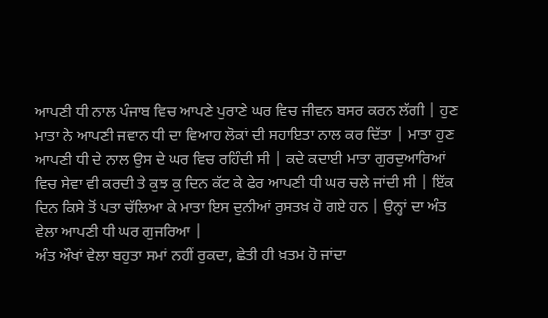ਆਪਣੀ ਧੀ ਨਾਲ ਪੰਜਾਬ ਵਿਚ ਆਪਣੇ ਪੁਰਾਣੇ ਘਰ ਵਿਚ ਜੀਵਨ ਬਸਰ ਕਰਨ ਲੱਗੀ | ਹੁਣ ਮਾਤਾ ਨੇ ਆਪਣੀ ਜਵਾਨ ਧੀ ਦਾ ਵਿਆਹ ਲੋਕਾਂ ਦੀ ਸਹਾਇਤਾ ਨਾਲ ਕਰ ਦਿੱਤਾ | ਮਾਤਾ ਹੁਣ ਆਪਣੀ ਧੀ ਦੇ ਨਾਲ ਉਸ ਦੇ ਘਰ ਵਿਚ ਰਹਿੰਦੀ ਸੀ | ਕਦੇ ਕਦਾਈ ਮਾਤਾ ਗੁਰਦੁਆਰਿਆਂ ਵਿਚ ਸੇਵਾ ਵੀ ਕਰਦੀ ਤੇ ਕੁਝ ਕੁ ਦਿਨ ਕੱਟ ਕੇ ਫੇਰ ਆਪਣੀ ਧੀ ਘਰ ਚਲੇ ਜਾਂਦੀ ਸੀ | ਇੱਕ ਦਿਨ ਕਿਸੇ ਤੋਂ ਪਤਾ ਚੱਲਿਆ ਕੇ ਮਾਤਾ ਇਸ ਦੁਨੀਆਂ ਰੁਸਤਖ਼ ਹੋ ਗਏ ਹਨ | ਉਨ੍ਹਾਂ ਦਾ ਅੰਤ ਵੇਲਾ ਆਪਣੀ ਧੀ ਘਰ ਗੁਜਰਿਆ |
ਅੰਤ ਔਖਾਂ ਵੇਲਾ ਬਹੁਤਾ ਸਮਾਂ ਨਹੀਂ ਰੁਕਦਾ, ਛੇਤੀ ਹੀ ਖ਼ਤਮ ਹੋ ਜਾਂਦਾ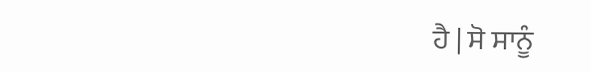ਹੈ | ਸੋ ਸਾਨੂੰ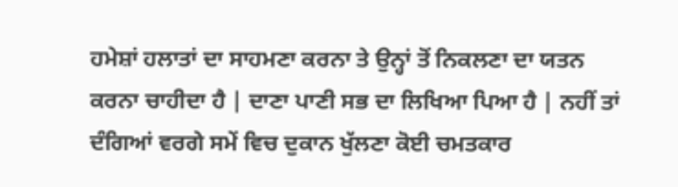ਹਮੇਸ਼ਾਂ ਹਲਾਤਾਂ ਦਾ ਸਾਹਮਣਾ ਕਰਨਾ ਤੇ ਉਨ੍ਹਾਂ ਤੋਂ ਨਿਕਲਣਾ ਦਾ ਯਤਨ ਕਰਨਾ ਚਾਹੀਦਾ ਹੈ | ਦਾਣਾ ਪਾਣੀ ਸਭ ਦਾ ਲਿਖਿਆ ਪਿਆ ਹੈ | ਨਹੀਂ ਤਾਂ ਦੰਗਿਆਂ ਵਰਗੇ ਸਮੇਂ ਵਿਚ ਦੁਕਾਨ ਖੁੱਲਣਾ ਕੋਈ ਚਮਤਕਾਰ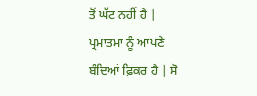ਤੋਂ ਘੱਟ ਨਹੀਂ ਹੈ | ਪ੍ਰਮਾਤਮਾ ਨੂੰ ਆਪਣੇ ਬੰਦਿਆਂ ਫ਼ਿਕਰ ਹੈ | ਸੋ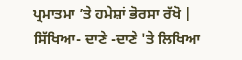ਪ੍ਰਮਾਤਮਾ ’ਤੇ ਹਮੇਸ਼ਾਂ ਭੋਰਸਾ ਰੱਖੋ |
ਸਿੱਖਿਆ- ਦਾਣੇ -ਦਾਣੇ 'ਤੇ ਲਿਖਿਆ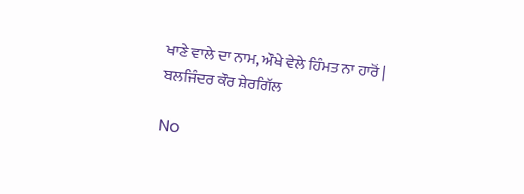ਖਾਣੇ ਵਾਲੇ ਦਾ ਨਾਮ, ਔਖੇ ਵੇਲੇ ਹਿੰਮਤ ਨਾ ਹਾਰੋਂ |
ਬਲਜਿੰਦਰ ਕੌਰ ਸ਼ੇਰਗਿੱਲ

No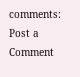comments:
Post a Comment